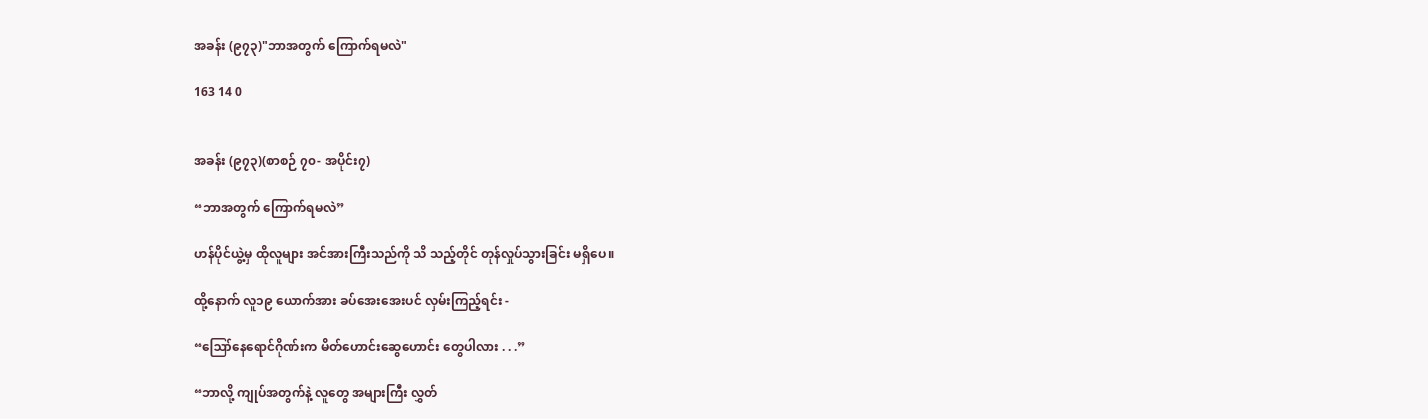အခန်း (၉၇၃)"ဘာအတွက် ကြောက်ရမလဲ"

163 14 0


အခန်း (၉၇၃)(စာစဉ် ၇၀- အပိုင်း၇)

“ဘာအတွက် ကြောက်ရမလဲ”

ဟန်ပိုင်ယွဲ့မှ ထိုလူများ အင်အားကြီးသည်ကို သိ သည့်တိုင် တုန်လှုပ်သွားခြင်း မရှိပေ။

ထို့နောက် လူ၁၉ ယောက်အား ခပ်အေးအေးပင် လှမ်းကြည့်ရင်း -

“ဪနေရောင်ဂိုဏ်းက မိတ်ဟောင်းဆွေဟောင်း တွေပါလား . . .”

“ဘာလို့ ကျုပ်အတွက်နဲ့ လူတွေ အများကြီး လွှတ်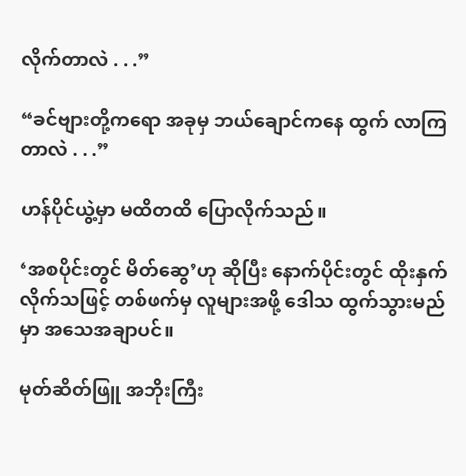လိုက်တာလဲ . . .”

“ခင်ဗျားတို့ကရော အခုမှ ဘယ်ချောင်ကနေ ထွက် လာကြတာလဲ . . .”

ဟန်ပိုင်ယွဲ့မှာ မထိတထိ ပြောလိုက်သည်။

‘အစပိုင်းတွင် မိတ်ဆွေ’ဟု ဆိုပြီး နောက်ပိုင်းတွင် ထိုးနှက်လိုက်သဖြင့် တစ်ဖက်မှ လူများအဖို့ ဒေါသ ထွက်သွားမည်မှာ အသေအချာပင်။

မုတ်ဆိတ်ဖြူ အဘိုးကြီး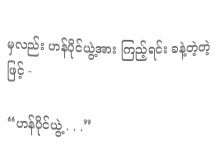မှလည်း ဟန်ပိုင်ယွဲ့အား ကြည့်ရင်း ခနဲ့တဲ့တဲ့ဖြင့် -

“ဟန်ပိုင်ယွဲ့ . . .”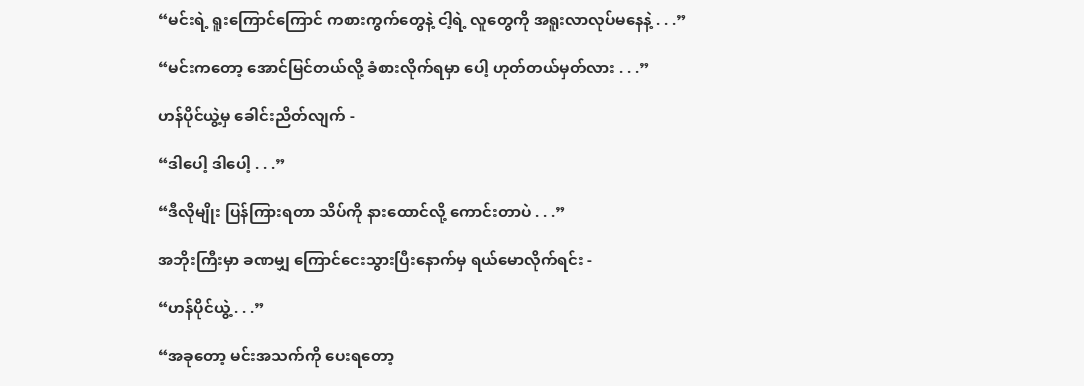“မင်းရဲ့ ရူးကြောင်ကြောင် ကစားကွက်တွေနဲ့ ငါ့ရဲ့ လူတွေကို အရူးလာလုပ်မနေနဲ့ . . .”

“မင်းကတော့ အောင်မြင်တယ်လို့ ခံစားလိုက်ရမှာ ပေါ့ ဟုတ်တယ်မှတ်လား . . .”

ဟန်ပိုင်ယွဲ့မှ ခေါင်းညိတ်လျက် -

“ဒါပေါ့ ဒါပေါ့ . . .”

“ဒီလိုမျိုး ပြန်ကြားရတာ သိပ်ကို နားထောင်လို့ ကောင်းတာပဲ . . .”

အဘိုးကြီးမှာ ခဏမျှ ကြောင်ငေးသွားပြီးနောက်မှ ရယ်မောလိုက်ရင်း -

“ဟန်ပိုင်ယွဲ့ . . .”

“အခုတော့ မင်းအသက်ကို ပေးရတော့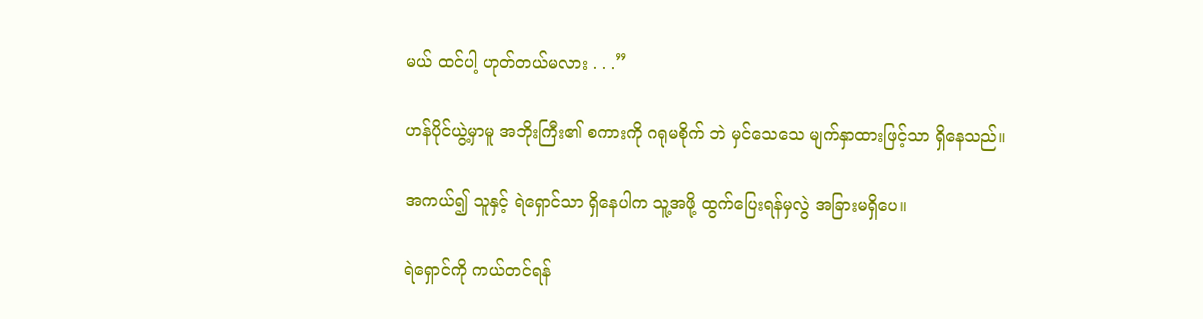မယ် ထင်ပါ့ ဟုတ်တယ်မလား . . .”

ဟန်ပိုင်ယွဲ့မှာမူ အဘိုးကြီး၏ စကားကို ဂရုမစိုက် ဘဲ မှင်သေသေ မျက်နှာထားဖြင့်သာ ရှိနေသည်။

အကယ်၍ သူနှင့် ရဲရှောင်သာ ရှိနေပါက သူ့အဖို့ ထွက်ပြေးရန်မှလွဲ အခြားမရှိပေ။

ရဲရှောင်ကို ကယ်တင်ရန်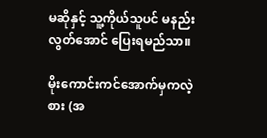မဆိုနှင့် သူ့ကိုယ်သူပင် မနည်းလွတ်အောင် ပြေးရမည်သာ။

မိုးကောင်းကင်အောက်မှကလဲ့စား (အ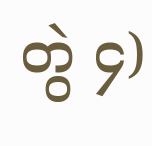တွဲ ၄)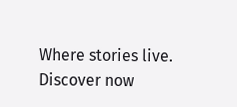Where stories live. Discover now